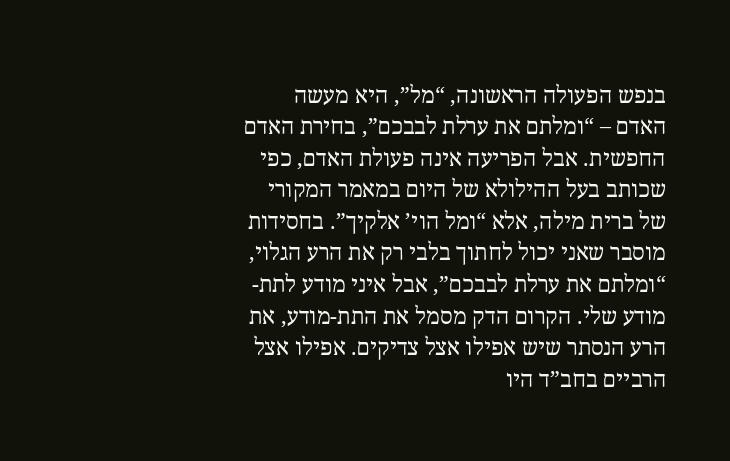בנפש הפעולה הראשונה, “מל”, היא מעשה האדם – “ומלתם את ערלת לבבכם”, בחירת האדם החפשית. אבל הפריעה אינה פעולת האדם, כפי שכותב בעל ההילולא של היום במאמר המקורי של ברית מילה, אלא “ומל הוי’ אלקיך”. בחסידות מוסבר שאני יכול לחתוך בלבי רק את הרע הגלוי, “ומלתם את ערלת לבבכם”, אבל איני מודע לתת-מודע שלי. הקרום הדק מסמל את התת-מודע, את הרע הנסתר שיש אפילו אצל צדיקים. אפילו אצל הרביים בחב”ד היו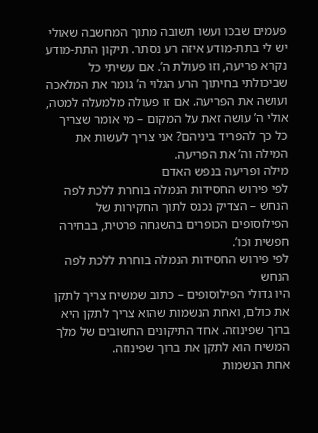פעמים שבכו ועשו תשובה מתוך המחשבה שאולי יש לי בתת-מודע איזה רע נסתר. תיקון התת-מודע נקרא פריעה, וזו פעולת ה’. אם עשיתי כל שביכולתי בחיתוך הרע הגלוי ה’ גומר את המלאכה ועושה את הפריעה. אם זו פעולה מלמעלה למטה, אולי ה’ עושה זאת על המקום – מי אומר שצריך כל כך להפריד ביניהם? אני צריך לעשות את המילה וה’ את הפריעה.
מילה ופריעה בנפש האדם
לפי פירוש החסידות הנמלה בוחרת ללכת לפה הנחש – הצדיק נכנס לתוך החקירות של הפילוסופים הכופרים בהשגחה פרטית, בבחירה חפשית וכו’.
לפי פירוש החסידות הנמלה בוחרת ללכת לפה הנחש
היו גדולי הפילוסופים – כתוב שמשיח צריך לתקן את כולם, ואחת הנשמות שהוא צריך לתקן היא ברוך שפינוזה. אחד התיקונים החשובים של מלך המשיח הוא לתקן את ברוך שפינוזה.
אחת הנשמות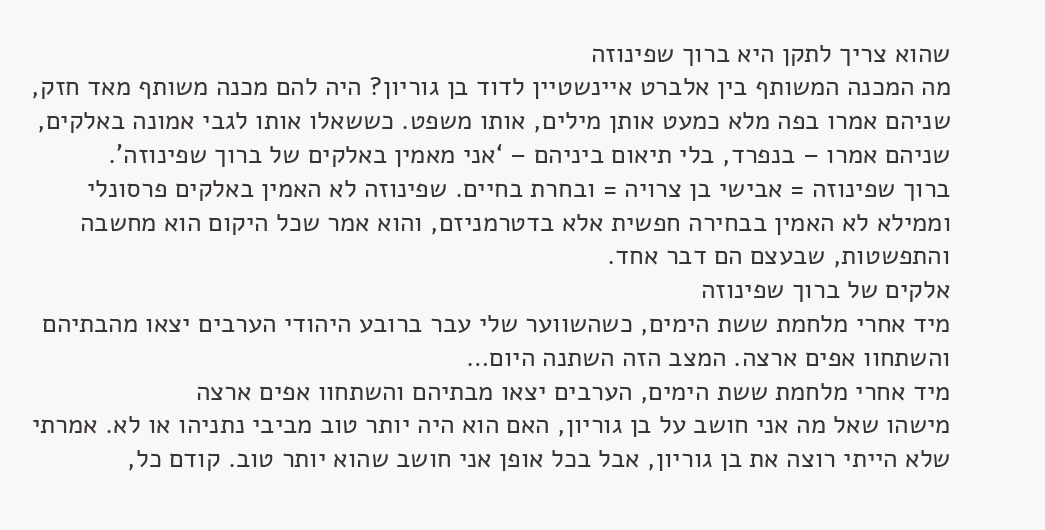שהוא צריך לתקן היא ברוך שפינוזה
מה המכנה המשותף בין אלברט איינשטיין לדוד בן גוריון? היה להם מכנה משותף מאד חזק, שניהם אמרו בפה מלא כמעט אותן מילים, אותו משפט. כששאלו אותו לגבי אמונה באלקים, שניהם אמרו – בנפרד, בלי תיאום ביניהם – ‘אני מאמין באלקים של ברוך שפינוזה’.
ברוך שפינוזה = אבישי בן צרויה = ובחרת בחיים. שפינוזה לא האמין באלקים פרסונלי וממילא לא האמין בבחירה חפשית אלא בדטרמניזם, והוא אמר שכל היקום הוא מחשבה והתפשטות, שבעצם הם דבר אחד.
אלקים של ברוך שפינוזה
מיד אחרי מלחמת ששת הימים, כשהשווער שלי עבר ברובע היהודי הערבים יצאו מהבתיהם והשתחוו אפים ארצה. המצב הזה השתנה היום…
מיד אחרי מלחמת ששת הימים, הערבים יצאו מבתיהם והשתחוו אפים ארצה
מישהו שאל מה אני חושב על בן גוריון, האם הוא היה יותר טוב מביבי נתניהו או לא. אמרתי שלא הייתי רוצה את בן גוריון, אבל בכל אופן אני חושב שהוא יותר טוב. קודם כל,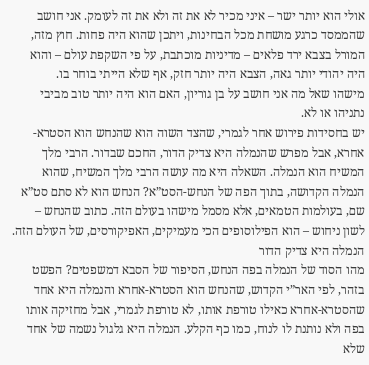אולי הוא יותר ישר – איני מכיר לא את זה ולא את זה לעומק. אני חושב שהממסד כרגע מושחת מכל הבחינות, ויתכן שהוא היה פחות. חוץ מזה, המורל בצבא ירד פלאים – מדיניות מוכתבת, על פי השקפת עולם – והוא היה יהודי יותר גאה, הצבא היה יותר חזק, אף שלא הייתי בוחר בו.
מישהו שאל מה אני חושב על בן גוריון, האם הוא היה יותר טוב מביבי נתניהו או לא.
יש בחסידות פירוש אחר לגמרי, שהצד השוה הוא שהנחש הוא הסטרא-אחרא, אבל מפרש שהנמלה היא צדיק הדור, החכם שבדור. הרבי מלך המשיח הוא הנמלה. השאלה היא מה עושה הרבי מלך המשיח, שהוא הנמלה הקדושה, בתוך הפה של הנחש-הסט”א? הנחש הוא לא סתם סט”א שם, בעולמות הטמאים, אלא מסמל מישהו בעולם הזה. כתוב שהנחש – לשון ניחוש – הוא הפילוסופים הכי מעמיקים, האפיקורסים, של העולם הזה.
הנמלה היא צדיק הדור
מהו הסוד של הנמלה בפה הנחש, הסיפור של הסבא דמשפטים? הפשט בזהר, לפי האר”י הקדוש, שהנחש הוא הסטרא-אחרא והנמלה היא אחד שהסטרא-אחרא כאילו טורפת אותו, לא טורפת לגמרי, אבל מחזיקה אותו בפה ולא נותנת לו לנוח, כמו כף הקלע. הנמלה היא גלגול נשמה של אחד שלא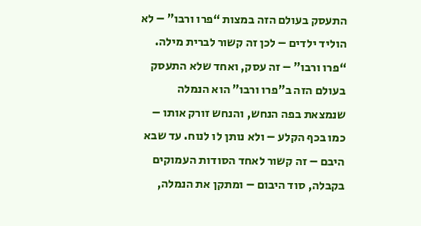התעסק בעולם הזה במצות “פרו ורבו” – לא הוליד ילדים – לכן זה קשור לברית מילה.
“פרו ורבו” – זה עסק, ואחד שלא התעסק בעולם הזה ב”פרו ורבו” הוא הנמלה שנמצאת בפה הנחש, והנחש זורק אותו – כמו בכף הקלע – ולא נותן לו לנוח. עד שבא היבם – זה קשור לאחד הסודות העמוקים בקבלה, סוד היבום – ומתקן את הנמלה,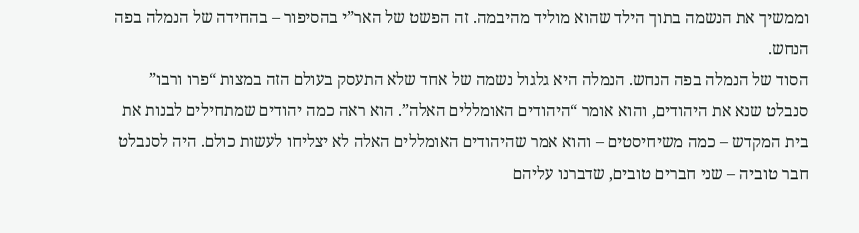וממשיך את הנשמה בתוך הילד שהוא מוליד מהיבמה. זה הפשט של האר”י בהסיפור – בהחידה של הנמלה בפה הנחש.
הסוד של הנמלה בפה הנחש. הנמלה היא גלגול נשמה של אחד שלא התעסק בעולם הזה במצות “פרו ורבו”
סנבלט שנא את היהודים, והוא אומר “היהודים האומללים האלה”. הוא ראה כמה יהודים שמתחילים לבנות את בית המקדש – כמה משיחיסטים – והוא אמר שהיהודים האומללים האלה לא יצליחו לעשות כולם. היה לסנבלט חבר טוביה – שני חברים טובים, שדברנו עליהם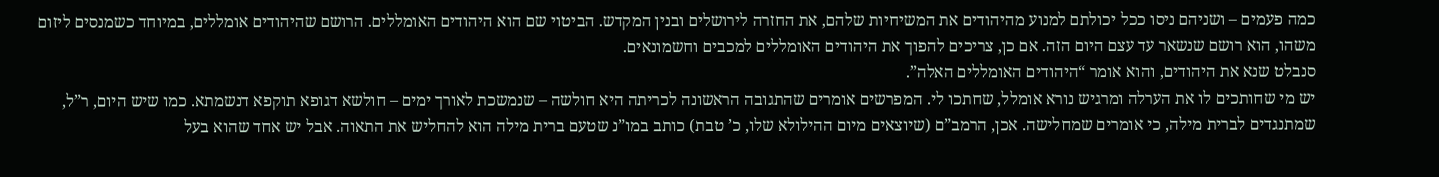כמה פעמים – ושניהם ניסו ככל יכולתם למנוע מהיהודים את המשיחיות שלהם, את החזרה לירושלים ובנין המקדש. הביטוי שם הוא היהודים האומללים. הרושם שהיהודים אומללים, במיוחד כשמנסים ליזום משהו, הוא רושם שנשאר עד עצם היום הזה. אם כן, צריכים להפוך את היהודים האומללים למכבים וחשמונאים.
סנבלט שנא את היהודים, והוא אומר “היהודים האומללים האלה”.
יש מי שחותכים לו את הערלה ומרגיש נורא אומלל, שחתכו לי. המפרשים אומרים שהתגובה הראשונה לכריתה היא חולשה – שנמשכת לאורך ימים – חולשא דגופא תוקפא דנשמתא. כמו שיש היום, ר”ל, שמתנגדים לברית מילה, כי אומרים שמחלישה. אכן, הרמב”ם (שיוצאים מיום ההילולא שלו, כ’ טבת) כותב במו”נ שטעם ברית מילה הוא להחליש את התאוה. אבל יש אחד שהוא בעל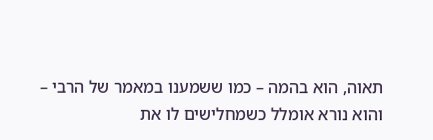תאוה, הוא בהמה – כמו ששמענו במאמר של הרבי – והוא נורא אומלל כשמחלישים לו את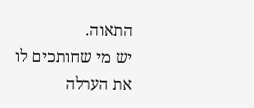התאוה.
יש מי שחותכים לו את הערלה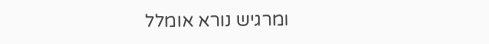ומרגיש נורא אומלל